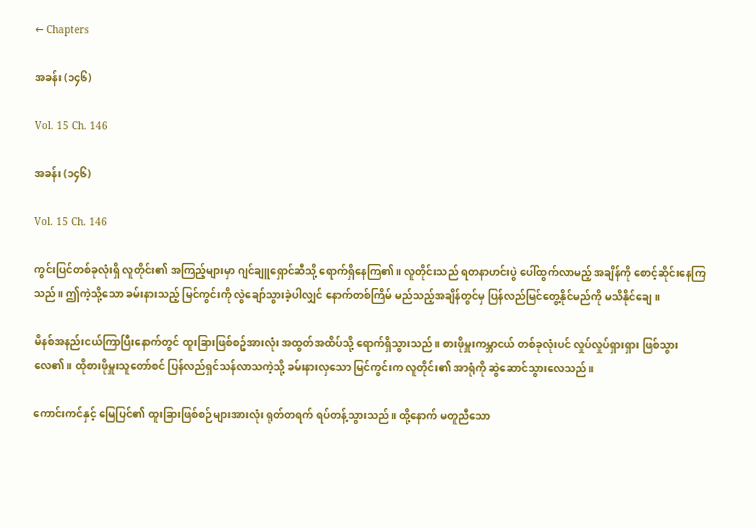← Chapters

အခန်း (၁၄၆)

Vol. 15 Ch. 146

အခန်း (၁၄၆)

Vol. 15 Ch. 146

ကွင်းပြင်တစ်ခုလုံးရှိ လူတိုင်း၏ အကြည့်များမှာ ဂျင်ချူရှောင်ဆီသို့ ရောက်ရှိနေကြ၏။ လူတိုင်းသည် ရတနာဟင်းပွဲ ပေါ်ထွက်လာမည့် အချိန်ကို စောင့်ဆိုင်းနေကြသည်။ ဤကဲ့သို့သော ခမ်းနားသည့် မြင်ကွင်းကို လွဲချော်သွားခဲ့ပါလျှင် နောက်တစ်ကြိမ် မည်သည့်အချိန်တွင်မှ ပြန်လည်မြင်တွေ့နိုင်မည်ကို မသိနိုင်ချေ။

မိနစ်အနည်းငယ်ကြာပြီးနောက်တွင် ထူးခြားဖြစ်စဥ်အားလုံး အထွတ်အထိပ်သို့ ရောက်ရှိသွားသည်။ စားဖိုမှူးကမ္ဘာငယ် တစ်ခုလုံးပင် လှုပ်လှုပ်ရှားရှား ဖြစ်သွားလေ၏။ ထိုစားဖိုမှူးသူတော်စင် ပြန်လည်ရှင်သန်လာသကဲ့သို့ ခမ်းနားလှသော မြင်ကွင်းက လူတိုင်း၏ အာရုံကို ဆွဲဆောင်သွားလေသည်။

ကောင်းကင်နှင့် မြေပြင်၏ ထူးခြားဖြစ်စဉ်များအားလုံး ရုတ်တရက် ရပ်တန့်သွားသည်။ ထို့‌နောက် မတူညီသော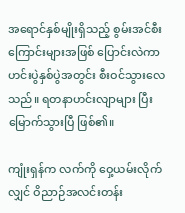အရောင်နှစ်မျိုးရှိသည့် စွမ်းအင်စီးကြောင်းများအဖြစ် ပြောင်းလဲကာ ဟင်းပွဲနှစ်ပွဲအတွင်း စီးဝင်သွားလေသည်။ ရတနာဟင်းလျာများ ပြီးမြောက်သွားပြီ ဖြစ်၏။

ကျုံးရှန်က လက်ကို ဝှေ့ယမ်းလိုက်လျှင် ဝိညာဉ်အလင်းတန်း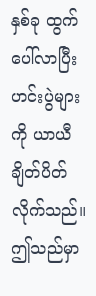နှစ်ခု ထွက်ပေါ်လာပြီး ဟင်းပွဲများကို ယာယီ ချိတ်ပိတ်လိုက်သည်။ ဤသည်မှာ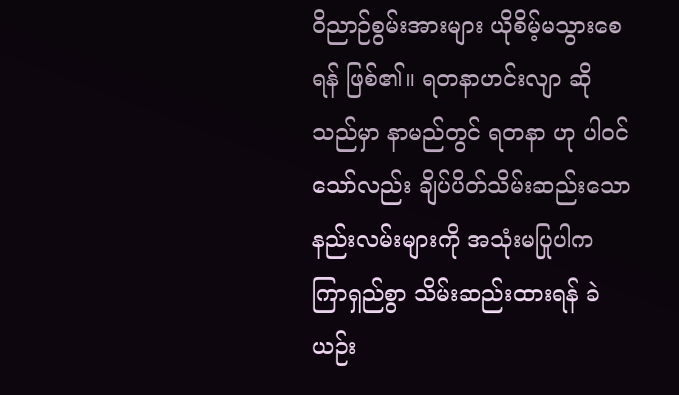ဝိညာဉ်စွမ်းအားများ ယိုစိမ့်မသွားစေရန် ဖြစ်၏။ ရတနာဟင်းလျာ ဆိုသည်မှာ နာမည်တွင် ရတနာ ဟု ပါဝင်သော်လည်း ချိပ်ပိတ်သိမ်းဆည်းသော နည်းလမ်းများကို အသုံးမပြုပါက ကြာရှည်စွာ သိမ်းဆည်းထားရန် ခဲယဉ်း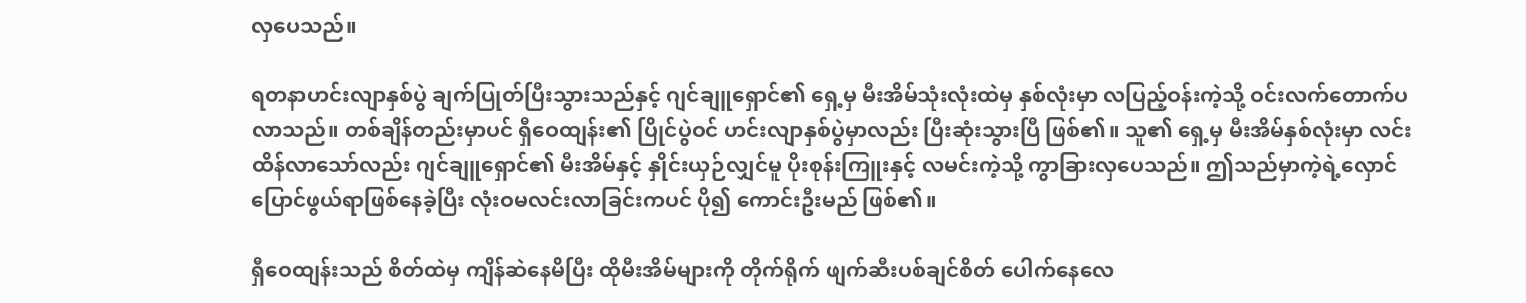လှပေသည်။

ရတနာဟင်းလျာနှစ်ပွဲ ချက်ပြုတ်ပြီးသွားသည်နှင့် ဂျင်ချူရှောင်၏ ရှေ့မှ မီးအိမ်သုံးလုံးထဲမှ နှစ်လုံးမှာ လပြည့်ဝန်းကဲ့သို့ ဝင်းလက်တောက်ပလာသည်။ တစ်ချိန်တည်းမှာပင် ရှီဝေထျန်း၏ ပြိုင်ပွဲဝင် ဟင်းလျာနှစ်ပွဲမှာလည်း ပြီးဆုံးသွားပြီ ဖြစ်၏။ သူ၏ ရှေ့မှ မီးအိမ်နှစ်လုံးမှာ လင်းထိန်လာသော်လည်း ဂျင်ချူရှောင်၏ မီးအိမ်နှင့် နှိုင်းယှဉ်လျှင်မူ ပိုးစုန်းကြူးနှင့် လမင်းကဲ့သို့ ကွာခြားလှပေသည်။ ဤသည်မှာကဲ့ရဲ့လှောင်ပြောင်ဖွယ်ရာဖြစ်နေခဲ့ပြီး လုံးဝမလင်းလာခြင်းကပင် ပို၍ ကောင်းဦးမည် ဖြစ်၏။

ရှီဝေထျန်းသည် စိတ်ထဲမှ ကျိန်ဆဲနေမိပြီး ထိုမီးအိမ်များကို တိုက်ရိုက် ဖျက်ဆီးပစ်ချင်စိတ် ပေါက်နေလေ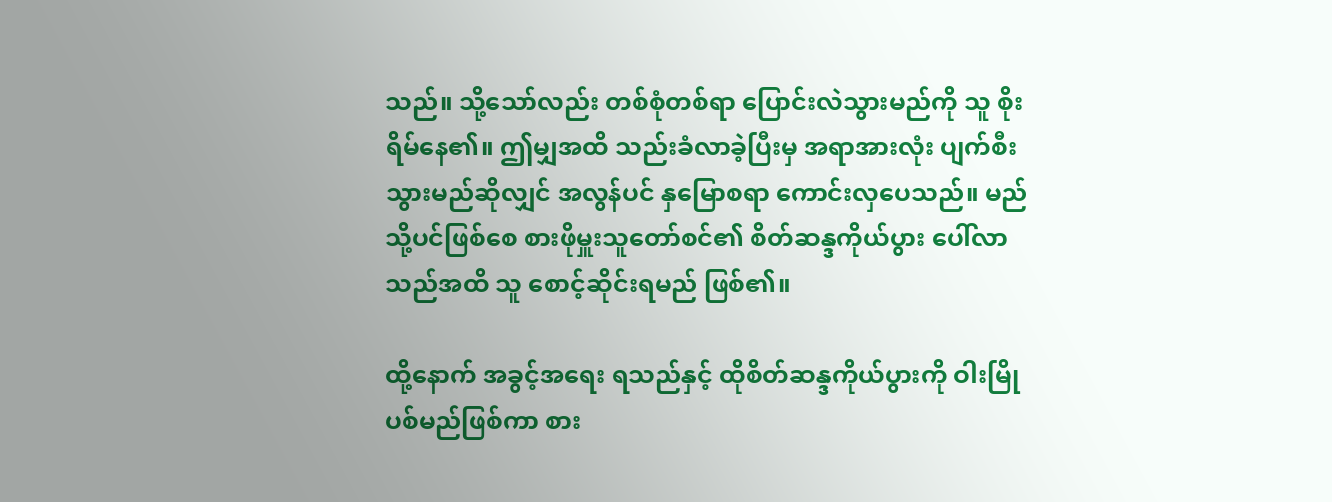သည်။ သို့သော်လည်း တစ်စုံတစ်ရာ ပြောင်းလဲသွားမည်ကို သူ စိုးရိမ်နေ၏။ ဤမျှအထိ သည်းခံလာခဲ့ပြီးမှ အရာအားလုံး ပျက်စီးသွားမည်ဆိုလျှင် အလွန်ပင် နှမြောစရာ ကောင်းလှပေသည်။ မည်သို့ပင်ဖြစ်စေ စားဖိုမှူးသူတော်စင်၏ စိတ်ဆန္ဒကိုယ်ပွား ပေါ်လာသည်အထိ သူ စောင့်ဆိုင်းရမည် ဖြစ်၏။

ထို့နောက် အခွင့်အရေး ရသည်နှင့် ထိုစိတ်ဆန္ဒကိုယ်ပွားကို ဝါးမြိုပစ်မည်ဖြစ်ကာ စား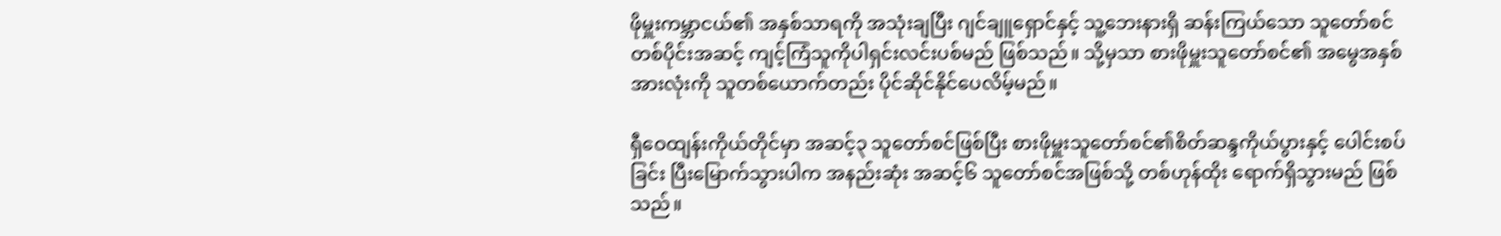ဖိုမှူးကမ္ဘာငယ်၏ အနှစ်သာရကို အသုံးချပြီး ဂျင်ချူရှောင်နှင့် သူ့ဘေးနားရှိ ဆန်းကြယ်သော သူတော်စင်တစ်ပိုင်းအဆင့် ကျင့်ကြံသူကိုပါရှင်းလင်းပစ်မည် ဖြစ်သည်။ သို့မှသာ စားဖိုမှူးသူတော်စင်၏ အမွေအနှစ်အားလုံးကို သူတစ်ယောက်တည်း ပိုင်ဆိုင်နိုင်ပေလိမ့်မည်။

ရှီဝေထျန်းကိုယ်တိုင်မှာ အဆင့်၃ သူတော်စင်ဖြစ်ပြီး စားဖိုမှူးသူတော်စင်၏စိတ်ဆန္ဒကိုယ်ပွားနှင့် ပေါင်းစပ်ခြင်း ပြီးမြောက်သွားပါက အနည်းဆုံး အဆင့်၆ သူတော်စင်အဖြစ်သို့ တစ်ဟုန်ထိုး ရောက်ရှိသွားမည် ဖြစ်သည်။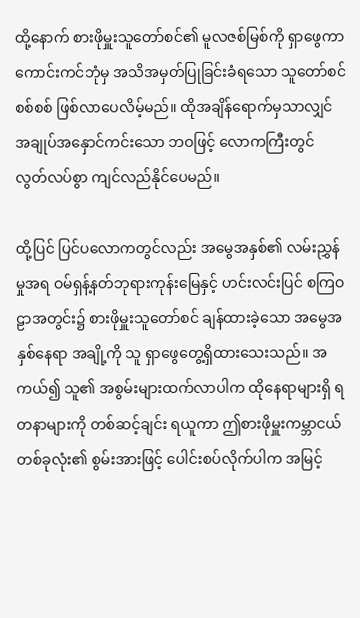ထို့နောက် စားဖိုမှူးသူတော်စင်၏ မူလဇစ်မြစ်ကို ရှာဖွေကာ ကောင်းကင်ဘုံမှ အသိအမှတ်ပြုခြင်းခံရသော သူတော်စင်စစ်စစ် ဖြစ်လာပေလိမ့်မည်။ ထိုအချိန်ရောက်မှသာလျှင် အချုပ်အနှောင်ကင်းသော ဘဝဖြင့် လောကကြီးတွင် လွတ်လပ်စွာ ကျင်လည်နိုင်ပေမည်။

ထို့ပြင် ပြင်ပလောကတွင်လည်း အမွေအနှစ်၏ လမ်းညွှန်မှုအရ ဝမ်ရှန့်နတ်ဘုရားကုန်းမြေနှင့် ဟင်းလင်းပြင် စကြဝဠာအတွင်း၌ စားဖိုမှူးသူတော်စင် ချန်ထားခဲ့သော အမွေအနှစ်နေရာ အချို့ကို သူ ရှာဖွေတွေ့ရှိထားသေးသည်။ အကယ်၍ သူ၏ အစွမ်းများထက်လာပါက ထိုနေရာများရှိ ရတနာများကို တစ်ဆင့်ချင်း ရယူကာ ဤစားဖိုမှူးကမ္ဘာငယ်တစ်ခုလုံး၏ စွမ်းအားဖြင့် ပေါင်းစပ်လိုက်ပါက အမြင့်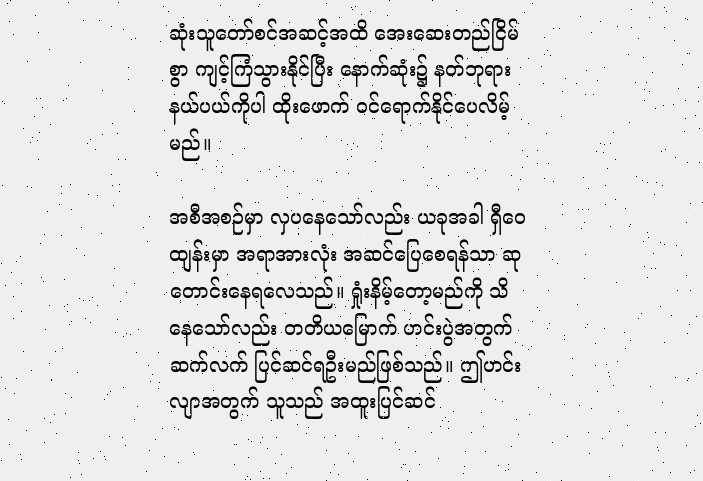ဆုံးသူတော်စင်အဆင့်အထိ အေးဆေးတည်ငြိမ်စွာ ကျင့်ကြံသွားနိုင်ပြီး နောက်ဆုံး၌ နတ်ဘုရားနယ်ပယ်ကိုပါ ထိုးဖောက် ဝင်ရောက်နိုင်ပေလိမ့်မည်။

အစီအစဉ်မှာ လှပနေသော်လည်း ယခုအခါ ရှီဝေထျန်းမှာ အရာအားလုံး အဆင်ပြေစေရန်သာ ဆုတောင်းနေရလေသည်။ ရှုံးနိမ့်တော့မည်ကို သိနေသော်လည်း တတိယမြောက် ဟင်းပွဲအတွက် ဆက်လက် ပြင်ဆင်ရဦးမည်ဖြစ်သည်။ ဤဟင်းလျာအတွက် သူသည် အထူးပြင်ဆင်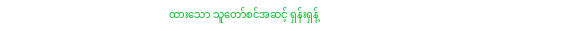ထားသော သူတော်စင်အဆင့် ရှန်းရှန့်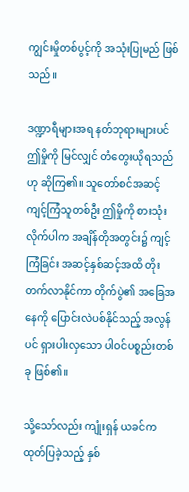ကျွင်းမှိုတစ်ပွင့်ကို အသုံးပြုမည် ဖြစ်သည်။

ဒဏ္ဍာရီများအရ နတ်ဘုရားများပင် ဤမှိုကို မြင်လျှင် တံတွေးယိုရသည်ဟု ဆိုကြ၏။ သူတော်စင်အဆင့် ကျင့်ကြံသူတစ်ဦး ဤမှိုကို စားသုံးလိုက်ပါက အချိန်တိုအတွင်း၌ ကျင့်ကြံခြင်း အဆင့်နှစ်ဆင့်အထိ တိုးတက်လာနိုင်ကာ တိုက်ပွဲ၏ အခြေအနေကို ပြောင်းလဲပစ်နိုင်သည့် အလွန်ပင် ရှားပါးလှသော ပါဝင်ပစ္စည်းတစ်ခု ဖြစ်၏။

သို့သော်လည်း ကျုံးရှန် ယခင်က ထုတ်ပြခဲ့သည့် နှစ်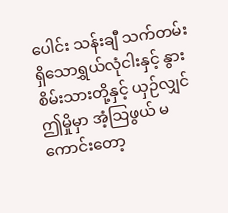ပေါင်း သန်းချီ သက်တမ်းရှိသောရွှယ်လုံငါးနှင့် နွားစိမ်းသားတို့နှင့် ယှဉ်လျှင်ဤမှိုမှာ အံ့သြဖွယ် မကောင်းတော့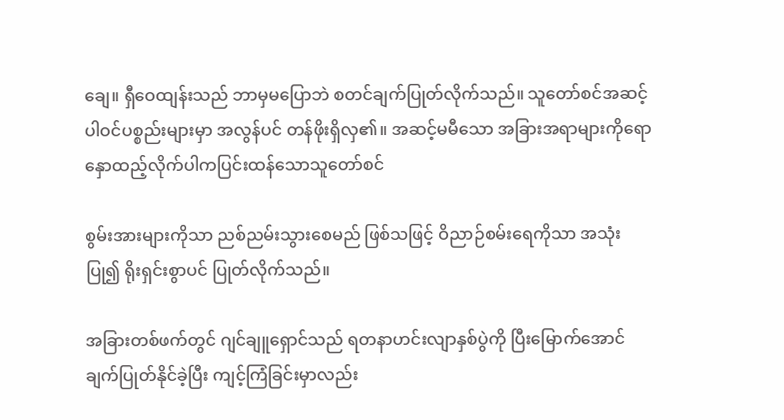ချေ။ ရှီဝေထျန်းသည် ဘာမှမပြောဘဲ စတင်ချက်ပြုတ်လိုက်သည်။ သူတော်စင်အဆင့် ပါဝင်ပစ္စည်းများမှာ အလွန်ပင် တန်ဖိုးရှိလှ၏။ အဆင့်မမီသော အခြားအရာများကိုရောနှောထည့်လိုက်ပါကပြင်းထန်သောသူတော်စင်

စွမ်းအားများကိုသာ ညစ်ညမ်းသွားစေမည် ဖြစ်သဖြင့် ဝိညာဉ်စမ်းရေကိုသာ အသုံးပြု၍ ရိုးရှင်းစွာပင် ပြုတ်လိုက်သည်။

အခြားတစ်ဖက်တွင် ဂျင်ချူရှောင်သည် ရတနာဟင်းလျာနှစ်ပွဲကို ပြီးမြောက်အောင် ချက်ပြုတ်နိုင်ခဲ့ပြီး ကျင့်ကြံခြင်းမှာလည်း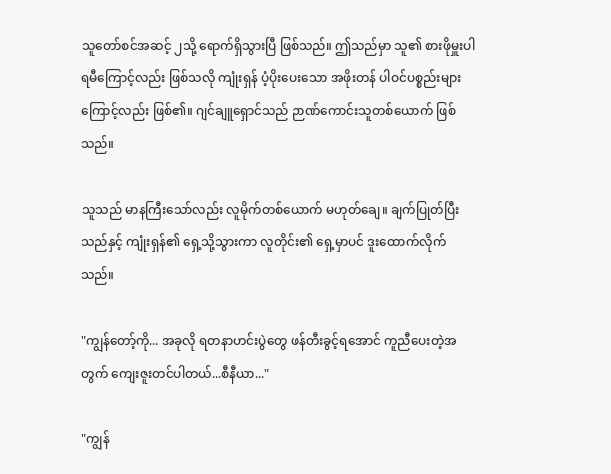သူတော်စင်အဆင့် ၂သို့ ရောက်ရှိသွားပြီ ဖြစ်သည်။ ဤသည်မှာ သူ၏ စားဖိုမှူးပါရမီကြောင့်လည်း ဖြစ်သလို ကျုံးရှန် ပံ့ပိုးပေးသော အဖိုးတန် ပါဝင်ပစ္စည်းများကြောင့်လည်း ဖြစ်၏။ ဂျင်ချူရှောင်သည် ဉာဏ်ကောင်းသူတစ်ယောက် ဖြစ်သည်။

သူသည် မာနကြီးသော်လည်း လူမိုက်တစ်ယောက် မဟုတ်ချေ။ ချက်ပြုတ်ပြီးသည်နှင့် ကျုံးရှန်၏ ရှေ့သို့သွားကာ လူတိုင်း၏ ရှေ့မှာပင် ဒူးထောက်လိုက်သည်။

"ကျွန်တော့်ကို... အခုလို ရတနာဟင်းပွဲတွေ ဖန်တီးခွင့်ရအောင် ကူညီပေးတဲ့အတွက် ကျေးဇူးတင်ပါတယ်...စီနီယာ..."

"ကျွန်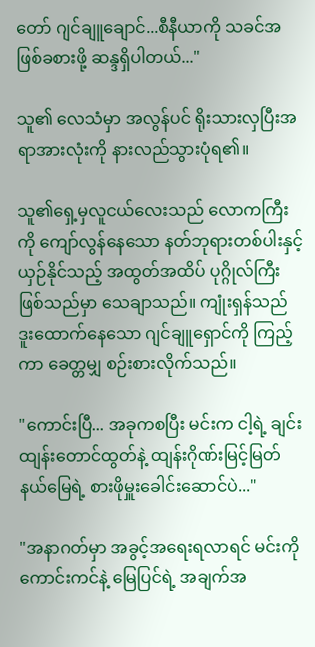တော် ဂျင်ချူချောင်...စီနီယာကို သခင်အဖြစ်ခစားဖို့ ဆန္ဒရှိပါတယ်..."

သူ၏ လေသံမှာ အလွန်ပင် ရိုးသားလှပြီးအရာအားလုံးကို နားလည်သွားပုံရ၏။

သူ၏ရှေ့မှလူငယ်လေးသည် လောကကြီးကို ကျော်လွန်နေသော နတ်ဘုရားတစ်ပါးနှင့် ယှဉ်နိုင်သည့် အထွတ်အထိပ် ပုဂ္ဂိုလ်ကြီး ဖြစ်သည်မှာ သေချာသည်။ ကျုံးရှန်သည် ဒူးထောက်နေသော ဂျင်ချူရှောင်ကို ကြည့်ကာ ခေတ္တမျှ စဉ်းစားလိုက်သည်။

"ကောင်းပြီ... အခုကစပြီး မင်းက ငါ့ရဲ့ ချင်းထျန်းတောင်ထွတ်နဲ့ ထျန်းဂိုဏ်းမြင့်မြတ်နယ်မြေရဲ့ စားဖိုမှူးခေါင်းဆောင်ပဲ..."

"အနာဂတ်မှာ အခွင့်အရေးရလာရင် မင်းကို ကောင်းကင်နဲ့ မြေပြင်ရဲ့ အချက်အ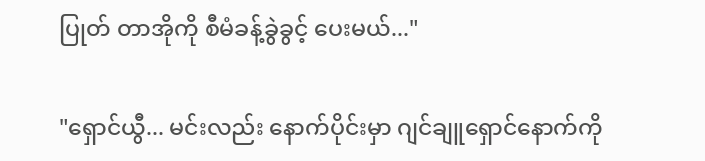ပြုတ် တာအိုကို စီမံခန့်ခွဲခွင့် ပေးမယ်..."

"ရှောင်ယွီ... မင်းလည်း နောက်ပိုင်းမှာ ဂျင်ချူရှောင်နောက်ကို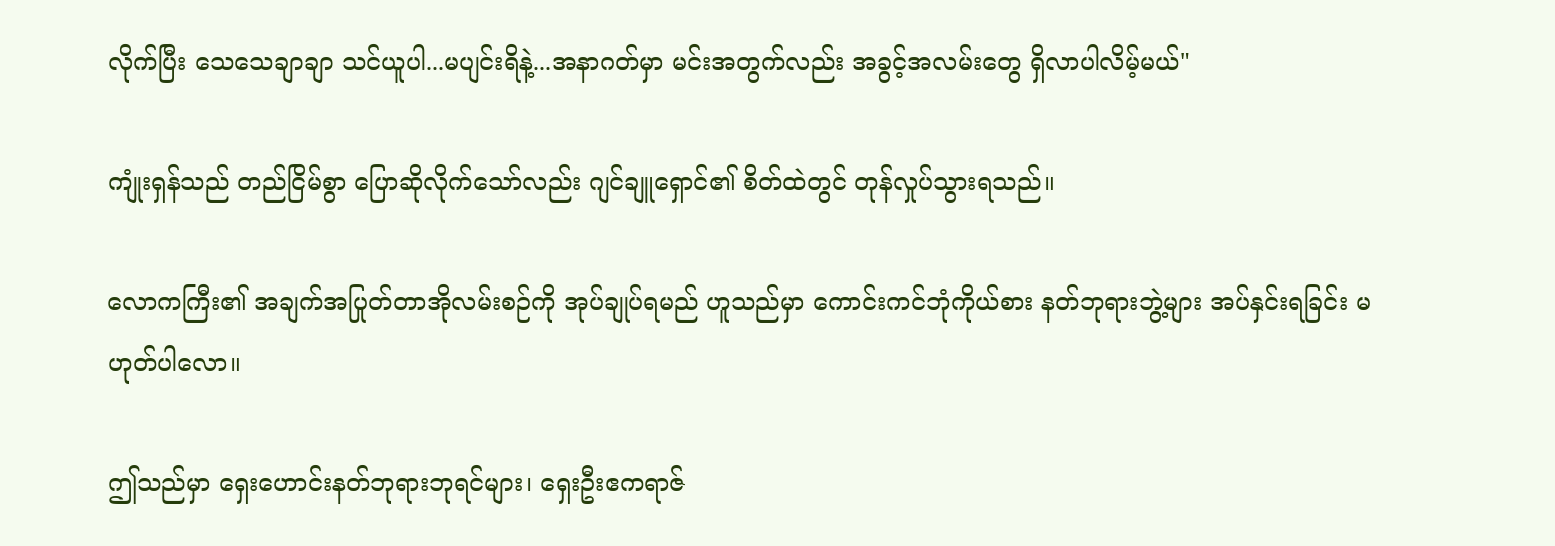လိုက်ပြီး သေသေချာချာ သင်ယူပါ...မပျင်းရိနဲ့...အနာဂတ်မှာ မင်းအတွက်လည်း အခွင့်အလမ်းတွေ ရှိလာပါလိမ့်မယ်"

ကျုံးရှန်သည် တည်ငြိမ်စွာ ပြောဆိုလိုက်သော်လည်း ဂျင်ချူရှောင်၏ စိတ်ထဲတွင် တုန်လှုပ်သွားရသည်။

လောကကြီး၏ အချက်အပြုတ်တာအိုလမ်းစဉ်ကို အုပ်ချုပ်ရမည် ဟူသည်မှာ ကောင်းကင်ဘုံကိုယ်စား နတ်ဘုရားဘွဲ့များ အပ်နှင်းရခြင်း မဟုတ်ပါလော။

ဤသည်မှာ ရှေးဟောင်းနတ်ဘုရားဘုရင်များ၊ ရှေးဦးဧကရာဇ်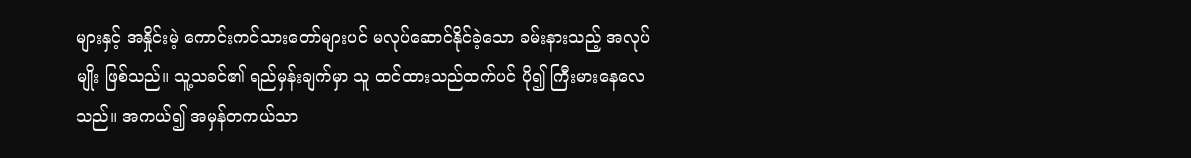များနှင့် အနှိုင်းမဲ့ ကောင်းကင်သားတော်များပင် မလုပ်ဆောင်နိုင်ခဲ့သော ခမ်းနားသည့် အလုပ်မျိုး ဖြစ်သည်။ သူ့သခင်၏ ရည်မှန်းချက်မှာ သူ ထင်ထားသည်ထက်ပင် ပို၍ ကြီးမားနေလေသည်။ အကယ်၍ အမှန်တကယ်သာ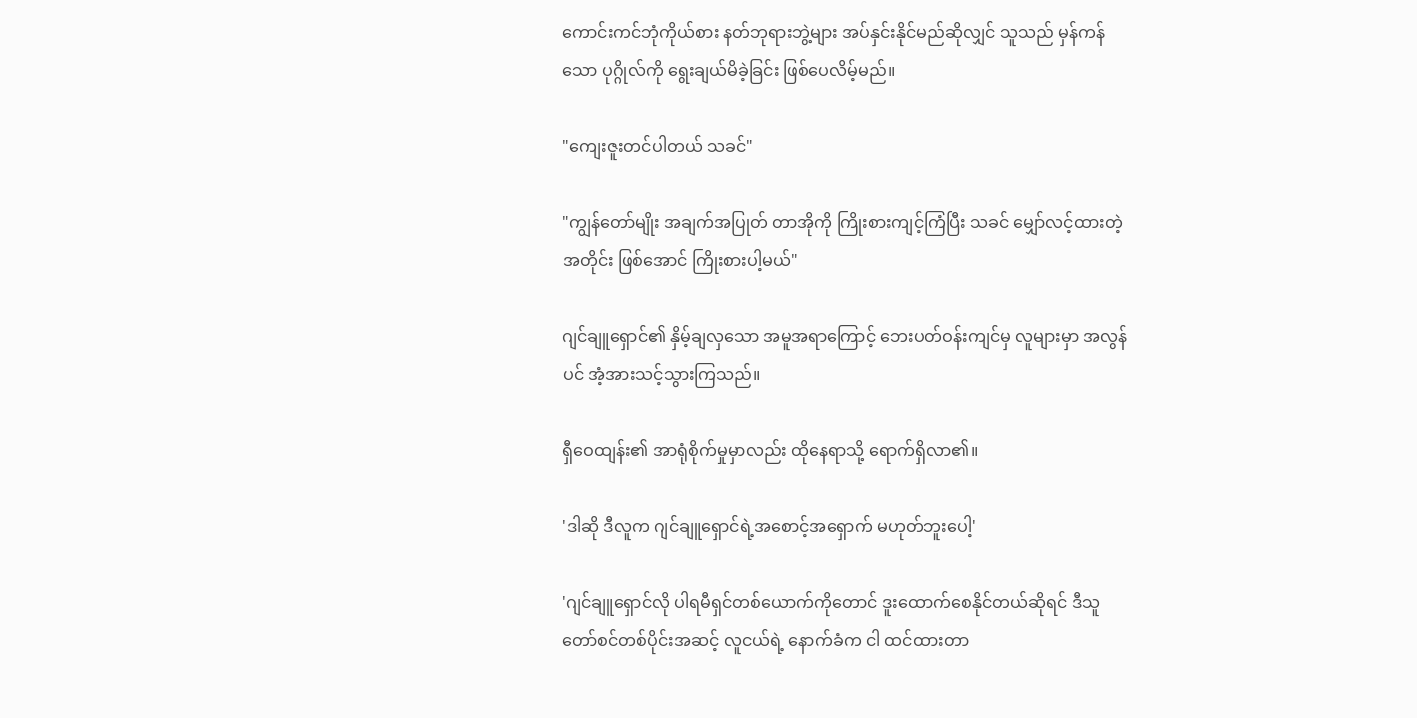ကောင်းကင်ဘုံကိုယ်စား နတ်ဘုရားဘွဲ့များ အပ်နှင်းနိုင်မည်ဆိုလျှင် သူသည် မှန်ကန်သော ပုဂ္ဂိုလ်ကို ရွေးချယ်မိခဲ့ခြင်း ဖြစ်ပေလိမ့်မည်။

"ကျေးဇူးတင်ပါတယ် သခင်"

"ကျွန်တော်မျိုး အချက်အပြုတ် တာအိုကို ကြိုးစားကျင့်ကြံပြီး သခင် မျှော်လင့်ထားတဲ့အတိုင်း ဖြစ်အောင် ကြိုးစားပါ့မယ်"

ဂျင်ချူရှောင်၏ နှိမ့်ချလှသော အမူအရာကြောင့် ဘေးပတ်ဝန်းကျင်မှ လူများမှာ အလွန်ပင် အံ့အားသင့်သွားကြသည်။

ရှီဝေထျန်း၏ အာရုံစိုက်မှုမှာလည်း ထိုနေရာသို့ ရောက်ရှိလာ၏။

'ဒါဆို ဒီလူက ဂျင်ချူရှောင်ရဲ့အစောင့်အရှောက် မဟုတ်ဘူးပေါ့'

'ဂျင်ချူရှောင်လို ပါရမီရှင်တစ်ယောက်ကိုတောင် ဒူးထောက်စေနိုင်တယ်ဆိုရင် ဒီသူတော်စင်တစ်ပိုင်းအဆင့် လူငယ်ရဲ့ နောက်ခံက ငါ ထင်ထားတာ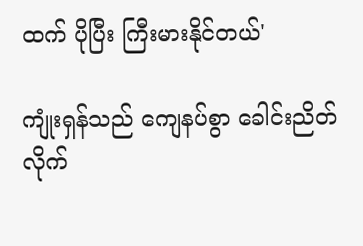ထက် ပိုပြီး ကြီးမားနိုင်တယ်'

ကျုံးရှန်သည် ကျေနပ်စွာ ခေါင်းညိတ်လိုက်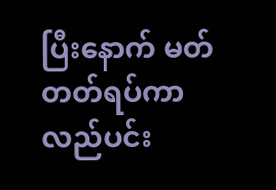ပြီးနောက် မတ်တတ်ရပ်ကာ လည်ပင်း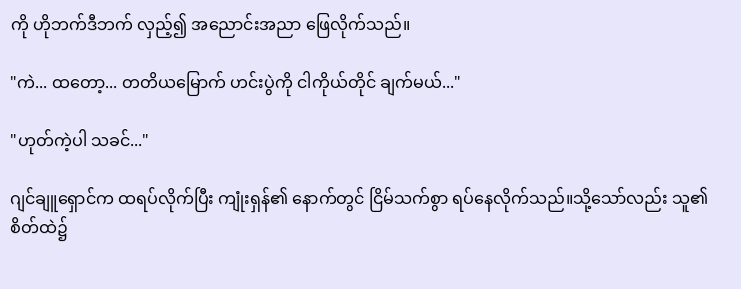ကို ဟိုဘက်ဒီဘက် လှည့်၍ အညောင်းအညာ ဖြေလိုက်သည်။

"ကဲ... ထတော့... တတိယမြောက် ဟင်းပွဲကို ငါကိုယ်တိုင် ချက်မယ်..."

"ဟုတ်ကဲ့ပါ သခင်..."

ဂျင်ချူရှောင်က ထရပ်လိုက်ပြီး ကျုံးရှန်၏ နောက်တွင် ငြိမ်သက်စွာ ရပ်နေလိုက်သည်။သို့သော်လည်း သူ၏ စိတ်ထဲ၌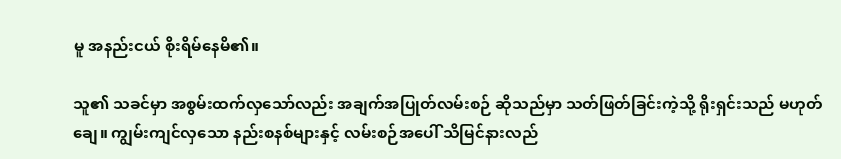မူ အနည်းငယ် စိုးရိမ်နေမိ၏။

သူ၏ သခင်မှာ အစွမ်းထက်လှသော်လည်း အချက်အပြုတ်လမ်းစဉ် ဆိုသည်မှာ သတ်ဖြတ်ခြင်းကဲ့သို့ ရိုးရှင်းသည် မဟုတ်ချေ။ ကျွမ်းကျင်လှသော နည်းစနစ်များနှင့် လမ်းစဉ်အပေါ် သိမြင်နားလည်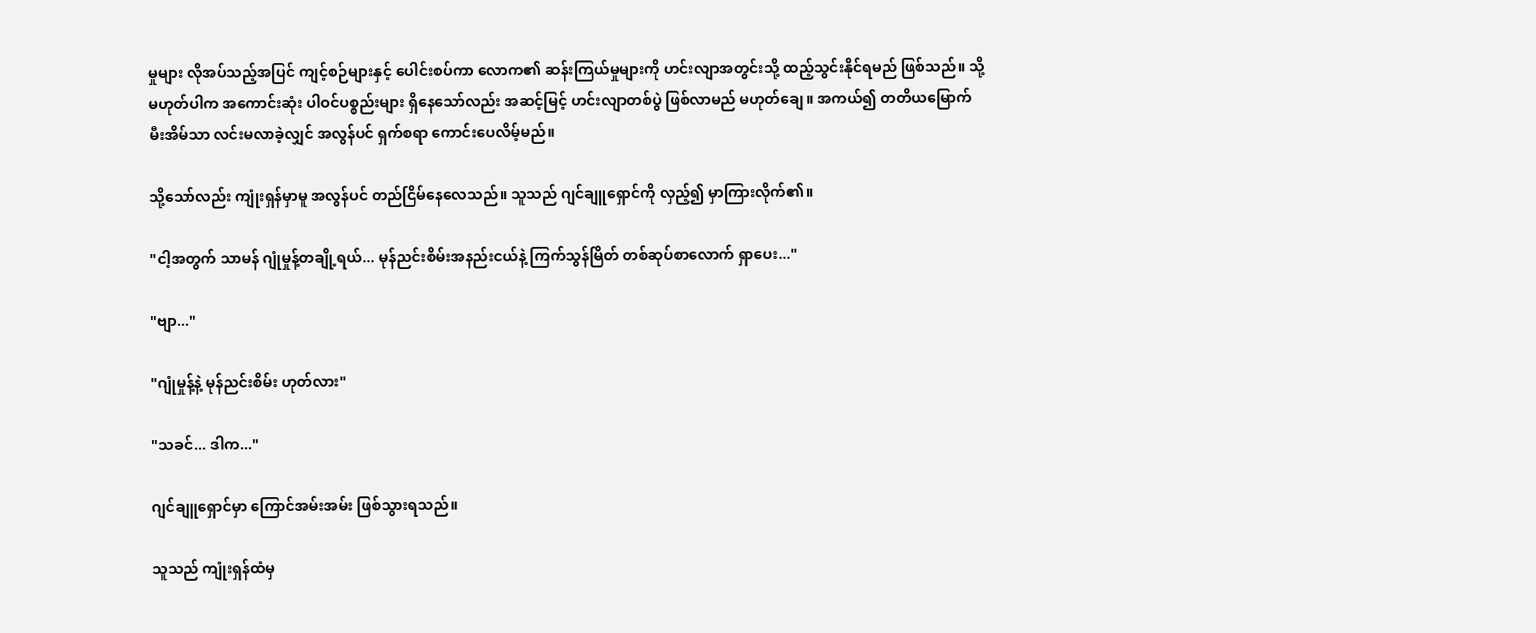မှုများ လိုအပ်သည့်အပြင် ကျင့်စဉ်များနှင့် ပေါင်းစပ်ကာ လောက၏ ဆန်းကြယ်မှုများကို ဟင်းလျာအတွင်းသို့ ထည့်သွင်းနိုင်ရမည် ဖြစ်သည်။ သို့မဟုတ်ပါက အကောင်းဆုံး ပါဝင်ပစ္စည်းများ ရှိနေသော်လည်း အဆင့်မြင့် ဟင်းလျာတစ်ပွဲ ဖြစ်လာမည် မဟုတ်ချေ။ အကယ်၍ တတိယမြောက် မီးအိမ်သာ လင်းမလာခဲ့လျှင် အလွန်ပင် ရှက်စရာ ကောင်းပေလိမ့်မည်။

သို့သော်လည်း ကျုံးရှန်မှာမူ အလွန်ပင် တည်ငြိမ်နေလေသည်။ သူသည် ဂျင်ချူရှောင်ကို လှည့်၍ မှာကြားလိုက်၏။

"ငါ့အတွက် သာမန် ဂျုံမှုန့်တချို့ရယ်... မုန်ညင်းစိမ်းအနည်းငယ်နဲ့ ကြက်သွန်မြိတ် တစ်ဆုပ်စာလောက် ရှာပေး..."

"ဗျာ..."

"ဂျုံမှုန့်နဲ့ မုန်ညင်းစိမ်း ဟုတ်လား"

"သခင်... ဒါက..."

ဂျင်ချူရှောင်မှာ ကြောင်အမ်းအမ်း ဖြစ်သွားရသည်။

သူသည် ကျုံးရှန်ထံမှ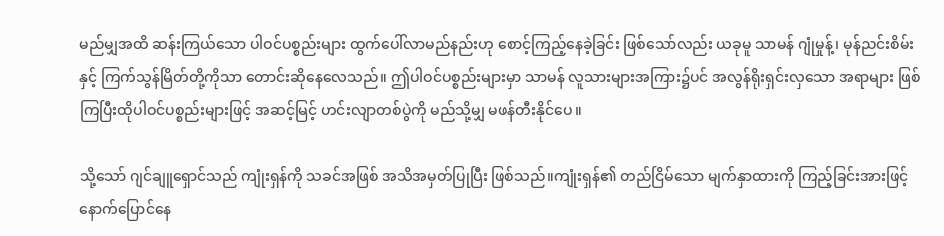မည်မျှအထိ ဆန်းကြယ်သော ပါဝင်ပစ္စည်းများ ထွက်ပေါ်လာမည်နည်းဟု စောင့်ကြည့်နေခဲ့ခြင်း ဖြစ်သော်လည်း ယခုမူ သာမန် ဂျုံမှုန့်၊ မုန်ညင်းစိမ်းနှင့် ကြက်သွန်မြိတ်တို့ကိုသာ တောင်းဆိုနေလေသည်။ ဤပါဝင်ပစ္စည်းများမှာ သာမန် လူသားများအကြား၌ပင် အလွန်ရိုးရှင်းလှသော အရာများ ဖြစ်ကြပြီးထိုပါဝင်ပစ္စည်းများဖြင့် အဆင့်မြင့် ဟင်းလျာတစ်ပွဲကို မည်သို့မျှ မဖန်တီးနိုင်ပေ။

သို့သော် ဂျင်ချူရှောင်သည် ကျုံးရှန်ကို သခင်အဖြစ် အသိအမှတ်ပြုပြီး ဖြစ်သည်။ကျုံးရှန်၏ တည်ငြိမ်သော မျက်နှာထားကို ကြည့်ခြင်းအားဖြင့် နောက်ပြောင်နေ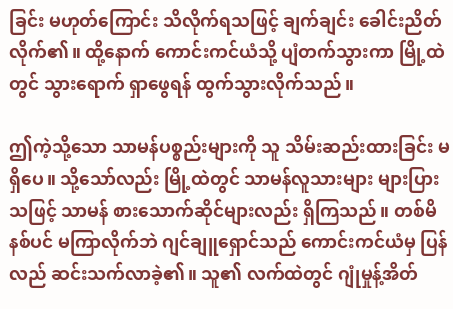ခြင်း မဟုတ်ကြောင်း သိလိုက်ရသဖြင့် ချက်ချင်း ခေါင်းညိတ်လိုက်၏။ ထို့နောက် ကောင်းကင်ယံသို့ ပျံတက်သွားကာ မြို့ထဲတွင် သွားရောက် ရှာဖွေရန် ထွက်သွားလိုက်သည်။

ဤကဲ့သို့သော သာမန်ပစ္စည်းများကို သူ သိမ်းဆည်းထားခြင်း မရှိပေ။ သို့သော်လည်း မြို့ထဲတွင် သာမန်လူသားများ များပြားသဖြင့် သာမန် စားသောက်ဆိုင်များလည်း ရှိကြသည်။ တစ်မိနစ်ပင် မကြာလိုက်ဘဲ ဂျင်ချူရှောင်သည် ကောင်းကင်ယံမှ ပြန်လည် ဆင်းသက်လာခဲ့၏။ သူ၏ လက်ထဲတွင် ဂျုံမှုန့်အိတ်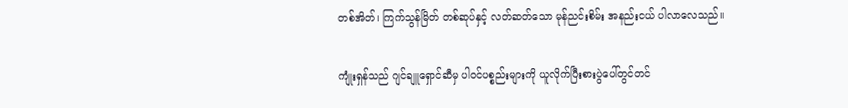တစ်အိတ်၊ ကြက်သွန်မြိတ် တစ်ဆုပ်နှင့် လတ်ဆတ်သော မုန်ညင်းစိမ်း အနည်းငယ် ပါလာလေသည်။

ကျုံးရှန်သည် ဂျင်ချူရှောင်ဆီမှ ပါဝင်ပစ္စည်းများကို ယူလိုက်ပြီးစားပွဲပေါ်တွင်တင်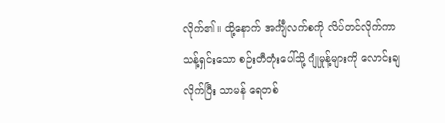လိုက်၏။ ထို့နောက် အင်္ကျီလက်စကို လိပ်တင်လိုက်ကာ သန့်ရှင်းသော စဉ်းတီတုံးပေါ်သို့ ဂျုံမှုန့်များကို လောင်းချလိုက်ပြီး သာမန် ရေတစ်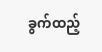ခွက်ထည့်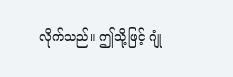လိုက်သည်။ ဤသို့ဖြင့် ဂျုံ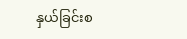နှယ်ခြင်းစ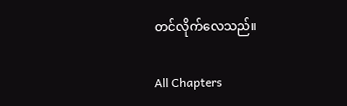တင်လိုက်လေသည်။

All Chapters